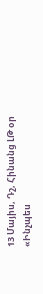13 Մայիս, Դշ, Հինանց ԼԹ օր
«Ինչպես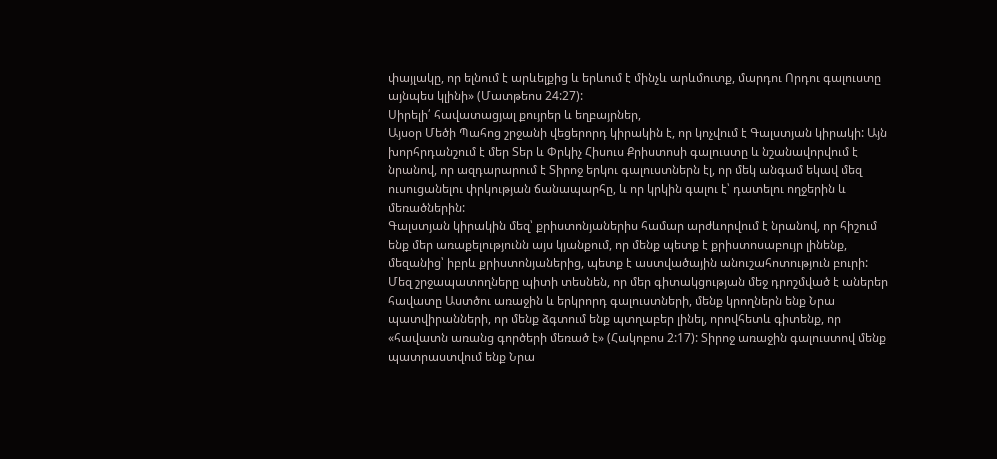փայլակը, որ ելնում է արևելքից և երևում է մինչև արևմուտք, մարդու Որդու գալուստը այնպես կլինի» (Մատթեոս 24:27):
Սիրելի՛ հավատացյալ քույրեր և եղբայրներ,
Այսօր Մեծի Պահոց շրջանի վեցերորդ կիրակին է, որ կոչվում է Գալստյան կիրակի: Այն խորհրդանշում է մեր Տեր և Փրկիչ Հիսուս Քրիստոսի գալուստը և նշանավորվում է նրանով, որ ազդարարում է Տիրոջ երկու գալուստներն էլ, որ մեկ անգամ եկավ մեզ ուսուցանելու փրկության ճանապարհը, և որ կրկին գալու է՝ դատելու ողջերին և մեռածներին:
Գալստյան կիրակին մեզ՝ քրիստոնյաներիս համար արժևորվում է նրանով, որ հիշում ենք մեր առաքելությունն այս կյանքում, որ մենք պետք է քրիստոսաբույր լինենք, մեզանից՝ իբրև քրիստոնյաներից, պետք է աստվածային անուշահոտություն բուրի: Մեզ շրջապատողները պիտի տեսնեն, որ մեր գիտակցության մեջ դրոշմված է աներեր հավատը Աստծու առաջին և երկրորդ գալուստների, մենք կրողներն ենք Նրա պատվիրանների, որ մենք ձգտում ենք պտղաբեր լինել, որովհետև գիտենք, որ «հավատն առանց գործերի մեռած է» (Հակոբոս 2:17): Տիրոջ առաջին գալուստով մենք պատրաստվում ենք Նրա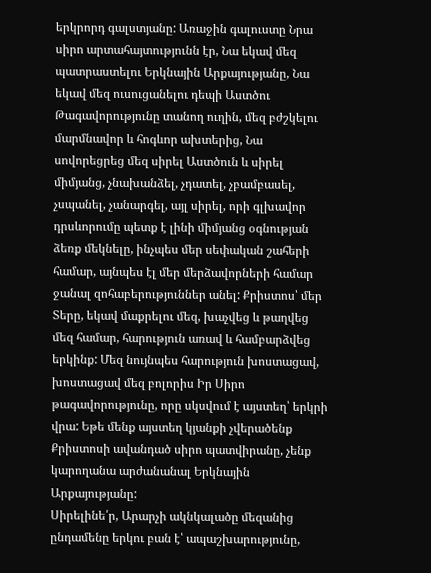երկրորդ գալստյանը: Առաջին գալուստը Նրա սիրո արտահայտությունն էր, Նա եկավ մեզ պատրաստելու Երկնային Արքայությանը, Նա եկավ մեզ ուսուցանելու դեպի Աստծու Թագավորությունը տանող ուղին, մեզ բժշկելու մարմնավոր և հոգևոր ախտերից, Նա սովորեցրեց մեզ սիրել Աստծուն և սիրել միմյանց, չնախանձել, չդատել, չբամբասել, չսպանել, չանարգել, այլ սիրել, որի գլխավոր դրսևորումը պետք է լինի միմյանց օգնության ձեռք մեկնելը, ինչպես մեր սեփական շահերի համար, այնպես էլ մեր մերձավորների համար ջանալ զոհաբերություններ անել: Քրիստոս՝ մեր Տերը, եկավ մաքրելու մեզ, խաչվեց և թաղվեց մեզ համար, հարություն առավ և համբարձվեց երկինք: Մեզ նույնպես հարություն խոստացավ, խոստացավ մեզ բոլորիս Իր Սիրո թագավորությունը, որը սկսվում է այստեղ՝ երկրի վրա: Եթե մենք այստեղ կյանքի չվերածենք Քրիստոսի ավանդած սիրո պատվիրանը, չենք կարողանա արժանանալ Երկնային Արքայությանը:
Սիրելինե՛ր, Արարչի ակնկալածը մեզանից ընդամենը երկու բան է՝ ապաշխարությունը,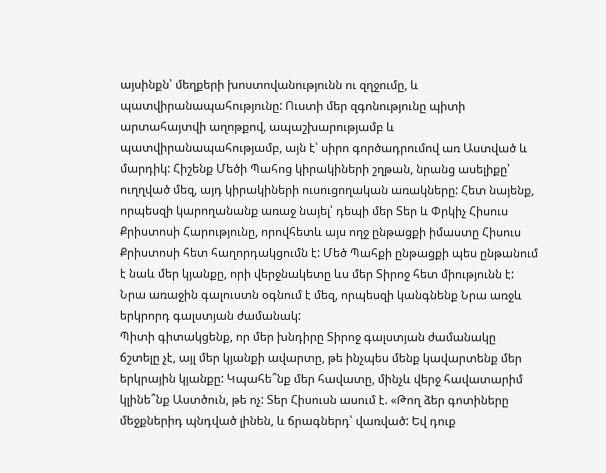այսինքն՝ մեղքերի խոստովանությունն ու զղջումը, և պատվիրանապահությունը: Ուստի մեր զգոնությունը պիտի արտահայտվի աղոթքով, ապաշխարությամբ և պատվիրանապահությամբ, այն է՝ սիրո գործադրումով առ Աստված և մարդիկ: Հիշենք Մեծի Պահոց կիրակիների շղթան, նրանց ասելիքը՝ ուղղված մեզ, այդ կիրակիների ուսուցողական առակները: Հետ նայենք, որպեսզի կարողանանք առաջ նայել՝ դեպի մեր Տեր և Փրկիչ Հիսուս Քրիստոսի Հարությունը, որովհետև այս ողջ ընթացքի իմաստը Հիսուս Քրիստոսի հետ հաղորդակցումն է: Մեծ Պահքի ընթացքի պես ընթանում է նաև մեր կյանքը, որի վերջնակետը ևս մեր Տիրոջ հետ միությունն է: Նրա առաջին գալուստն օգնում է մեզ, որպեսզի կանգնենք Նրա առջև երկրորդ գալստյան ժամանակ:
Պիտի գիտակցենք, որ մեր խնդիրը Տիրոջ գալստյան ժամանակը ճշտելը չէ, այլ մեր կյանքի ավարտը, թե ինչպես մենք կավարտենք մեր երկրային կյանքը: Կպահե՞նք մեր հավատը, մինչև վերջ հավատարիմ կլինե՞նք Աստծուն, թե ոչ: Տեր Հիսուսն ասում է. «Թող ձեր գոտիները մեջքներիդ պնդված լինեն, և ճրագներդ՝ վառված: Եվ դուք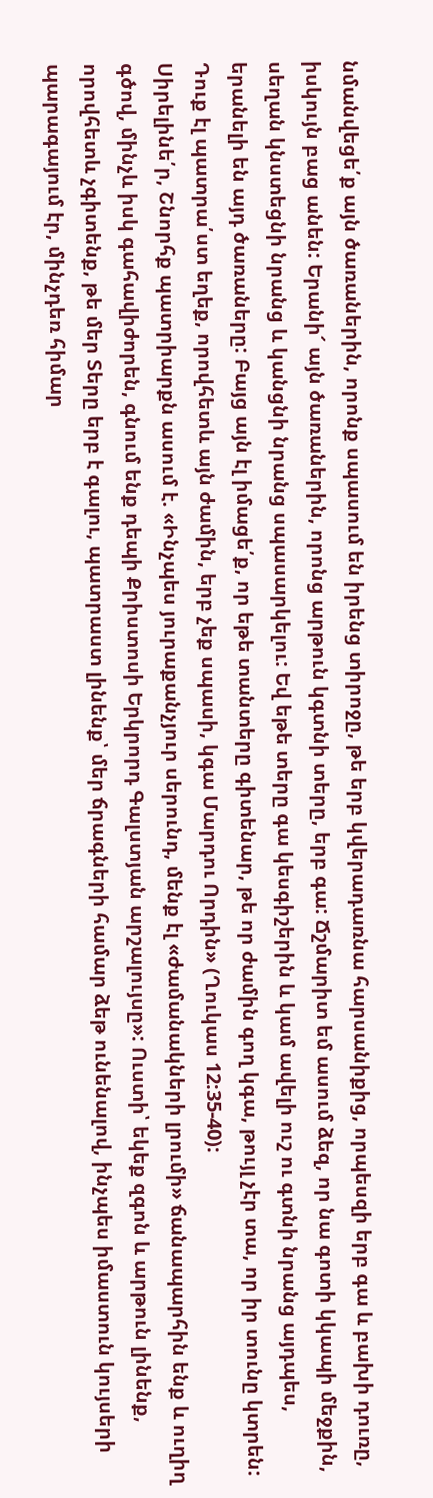նմանվեցե՛ք այն ծառաներին, որոնք սպասում են իրենց տիրոջը, թե երբ կվերադառնա հարսանիքից, որպեսզի երբ գա և բախի դուռը, իսկույն բաց անեն: Երանի՜ այն ծառաներին, որոնց արթուն կգտնի տերը, երբ գա: Ճշմարիտ եմ ասում ձեզ, որ նա գոտի կկապի մեջքին, սեղան կնստեցնի նրանց և կանցնի նրանց սպասարկելու: Եվ եթե տերը գա կեսգիշերին և կամ ավելի ուշ ու գտնի նրանց այդպես, երանելի են այդ ծառաները: Բայց այն էլ իմացե՛ք, որ եթե տանտերը գիտենար, թե որ ժամին գող կգա, թույլ չէր տա, որ իր տունը կտրեն: Դուք էլ պատրա՛ստ եղեք, որովհետև այն ժամին, երբ չեք սպասի, կգա Մարդու Որդին» (Ղուկաս 12:35-40):
Սիրելինե՛ր, Շնորհք պատրիարքն ասում է. «Ինչպես յուրաքանչյուր սերունդ, մենք էլ «ժամանակների լրումի» ճանապարհին ենք և ուղիղ գծով, մինչև իսկ գահավիժորեն, գնում ենք դեպի Քրիստոսի Երկրորդ Գալստյան արշալույսը»: Ուստի՝ եկեք զգոն և արթուն լինենք, որովհետև չգիտենք, թե մեր Տերը երբ է գալու, պատրաստ լինենք՝ մեր ճրագների համար ձեթ ունենալով, ինչպես իմաստուն կույսերի պարագայում էր, մինչդեռ հիմար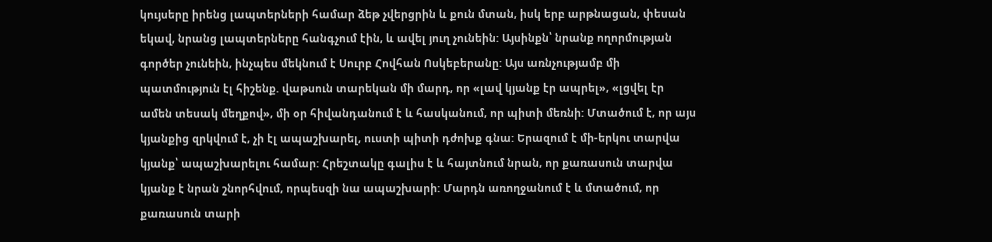կույսերը իրենց լապտերների համար ձեթ չվերցրին և քուն մտան, իսկ երբ արթնացան, փեսան եկավ, նրանց լապտերները հանգչում էին, և ավել յուղ չունեին: Այսինքն՝ նրանք ողորմության գործեր չունեին, ինչպես մեկնում է Սուրբ Հովհան Ոսկեբերանը: Այս առնչությամբ մի պատմություն էլ հիշենք. վաթսուն տարեկան մի մարդ, որ «լավ կյանք էր ապրել», «լցվել էր ամեն տեսակ մեղքով», մի օր հիվանդանում է և հասկանում, որ պիտի մեռնի: Մտածում է, որ այս կյանքից զրկվում է, չի էլ ապաշխարել, ուստի պիտի դժոխք գնա: Երազում է մի-երկու տարվա կյանք՝ ապաշխարելու համար: Հրեշտակը գալիս է և հայտնում նրան, որ քառասուն տարվա կյանք է նրան շնորհվում, որպեսզի նա ապաշխարի: Մարդն առողջանում է և մտածում, որ քառասուն տարի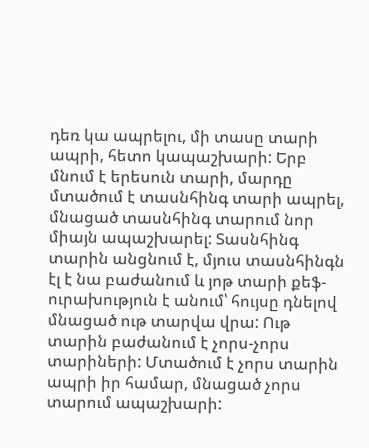դեռ կա ապրելու, մի տասը տարի ապրի, հետո կապաշխարի: Երբ մնում է երեսուն տարի, մարդը մտածում է տասնհինգ տարի ապրել, մնացած տասնհինգ տարում նոր միայն ապաշխարել: Տասնհինգ տարին անցնում է, մյուս տասնհինգն էլ է նա բաժանում և յոթ տարի քեֆ-ուրախություն է անում՝ հույսը դնելով մնացած ութ տարվա վրա: Ութ տարին բաժանում է չորս-չորս տարիների: Մտածում է չորս տարին ապրի իր համար, մնացած չորս տարում ապաշխարի: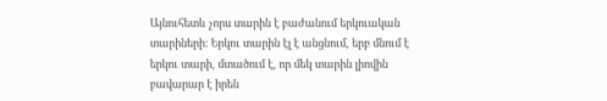Այնուհետև չորս տարին է բաժանում երկուական տարիների: Երկու տարին էլ է անցնում, երբ մնում է երկու տարի, մտածում է, որ մեկ տարին լիովին բավարար է իրեն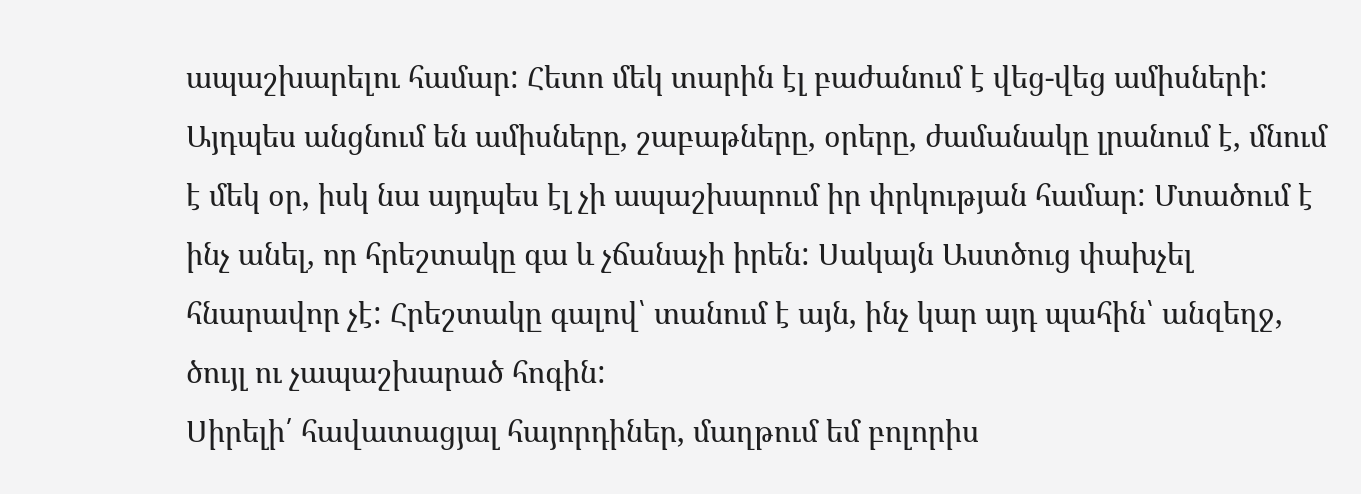ապաշխարելու համար: Հետո մեկ տարին էլ բաժանում է վեց-վեց ամիսների: Այդպես անցնում են ամիսները, շաբաթները, օրերը, ժամանակը լրանում է, մնում է մեկ օր, իսկ նա այդպես էլ չի ապաշխարում իր փրկության համար: Մտածում է ինչ անել, որ հրեշտակը գա և չճանաչի իրեն: Սակայն Աստծուց փախչել հնարավոր չէ: Հրեշտակը գալով՝ տանում է այն, ինչ կար այդ պահին՝ անզեղջ, ծույլ ու չապաշխարած հոգին:
Սիրելի՛ հավատացյալ հայորդիներ, մաղթում եմ բոլորիս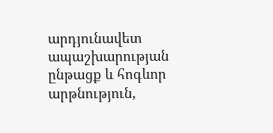արդյունավետ ապաշխարության ընթացք և հոգևոր արթնություն,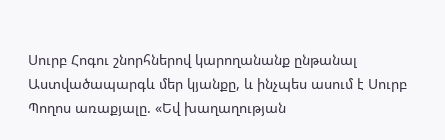Սուրբ Հոգու շնորհներով կարողանանք ընթանալ Աստվածապարգև մեր կյանքը, և ինչպես ասում է Սուրբ Պողոս առաքյալը. «Եվ խաղաղության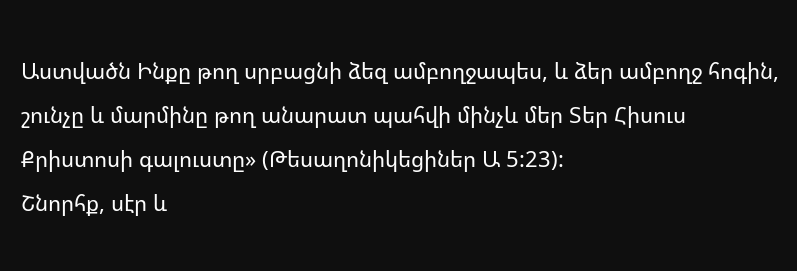Աստվածն Ինքը թող սրբացնի ձեզ ամբողջապես, և ձեր ամբողջ հոգին, շունչը և մարմինը թող անարատ պահվի մինչև մեր Տեր Հիսուս Քրիստոսի գալուստը» (Թեսաղոնիկեցիներ Ա 5:23):
Շնորհք, սէր և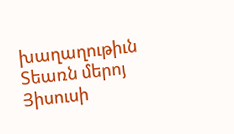խաղաղութիւն Տեառն մերոյ Յիսուսի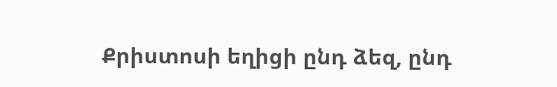Քրիստոսի եղիցի ընդ ձեզ, ընդ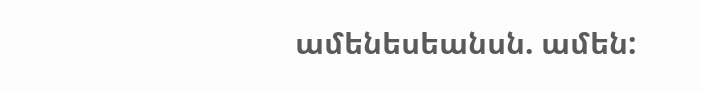ամենեսեանսն. ամեն: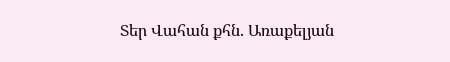Տեր Վահան քհն. Առաքելյան